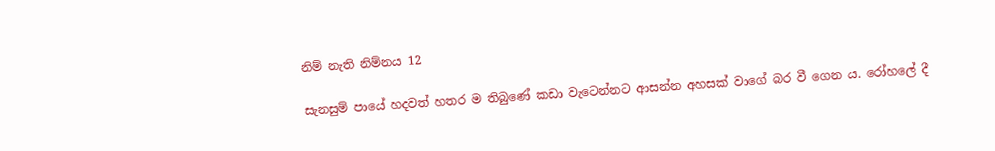නිම් නැති නිම්නය 12

සැනසුම් පායේ හදවත් හතර ම තිබුණේ කඩා වැටෙන්නට ආසන්න අහසක් වාගේ බර වී ගෙන ය. රෝහලේ දී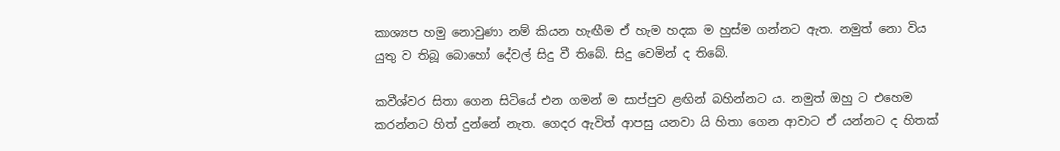කාශ්‍යප හමු නොවුණා නම් කියන හැඟීම ඒ හැම හදක ම හුස්ම ගන්නට ඇත. නමුත් නො විය යුතු ව තිබූ බොහෝ දේවල් සිදු වී තිබේ. සිදු වෙමින් ද තිබේ.

කවීශ්වර සිතා ගෙන සිටියේ එන ගමන් ම සාප්පුව ළඟින් බහින්නට ය. නමුත් ඔහු ට එහෙම කරන්නට හිත් දුන්නේ නැත. ගෙදර ඇවිත් ආපසු යනවා යි හිතා ගෙන ආවාට ඒ යන්නට ද හිතක්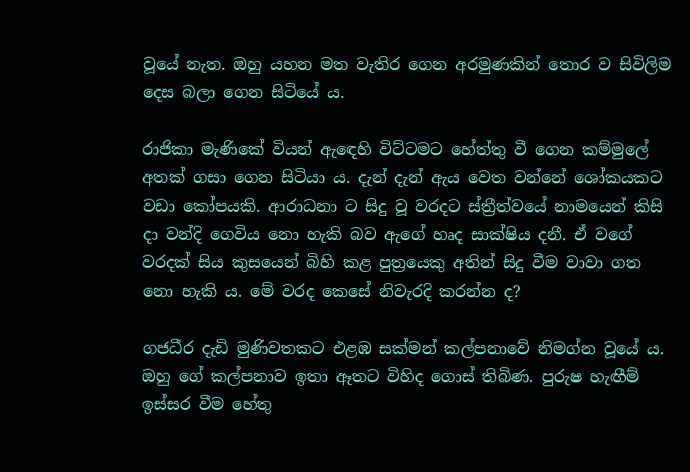වූයේ නැත. ඔහු යහන මත වැතිර ගෙන අරමුණකින් තොර ව සිවිලිම දෙස බලා ගෙන සිටියේ ය.

රාජිකා මැණිකේ වියන් ඇඳෙහි විට්ටමට හේත්තු වී ගෙන කම්මුලේ අතක් ගසා ගෙන සිටියා ය. දැන් දැන් ඇය වෙත වන්නේ ශෝකයකට වඩා කෝපයකි. ආරාධනා ට සිදු වූ වරදට ස්ත්‍රීත්වයේ නාමයෙන් කිසි දා වන්දි ගෙවිය නො හැකි බව ඇගේ හෘද සාක්ෂිය දනී. ඒ වගේ වරදක් සිය කුසයෙන් බිහි කළ පුත්‍රයෙකු අතින් සිදු වීම වාවා ගත නො හැකි ය. මේ වරද කෙසේ නිවැරදි කරන්න ද?

ගජධීර දැඩි මුණිවතකට එළඹ සක්මන් කල්පනාවේ නිමග්න වූයේ ය. ඔහු ගේ කල්පනාව ඉතා ඈතට විහිද ගොස් තිබිණ. පුරුෂ හැඟීම් ඉස්සර වීම හේතු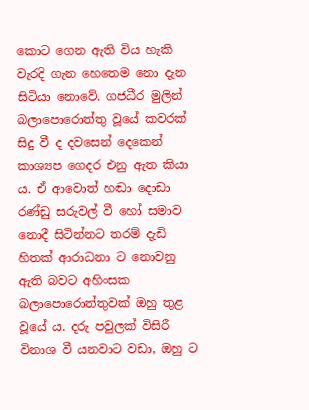කොට ගෙන ඇති විය හැකි වැරදි ගැන හෙතෙම නො දැන සිටියා නොවේ. ගජධීර මුලින් බලාපොරොත්තු වූයේ කවරක් සිදු වී ද දවසෙන් දෙකෙන් කාශ්‍යප ගෙදර එනු ඇත කියා ය. ඒ ආවොත් හඬා දොඩා රණ්ඩු සරුවල් වී හෝ සමාව නොදී සිටින්නට තරම් දැඩි හිතක් ආරාධනා ට නොවනු ඇති බවට අහිංසක බලාපොරොත්තුවක් ඔහු තුළ වූයේ ය. දරු පවුලක් විසිරී විනාශ වී යනවාට වඩා, ඔහු ට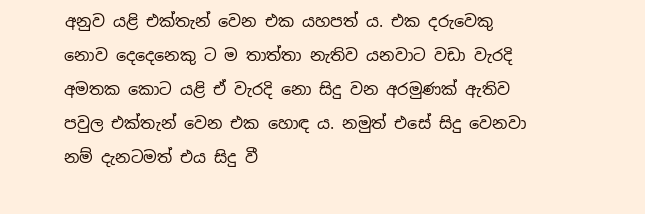අනුව යළි එක්තැන් වෙන එක යහපත් ය. එක දරුවෙකු නොව දෙදෙනෙකු ට ම තාත්තා නැතිව යනවාට වඩා වැරදි අමතක කොට යළි ඒ වැරදි නො සිදු වන අරමුණක් ඇතිව පවුල එක්තැන් වෙන එක හොඳ ය. නමුත් එසේ සිදු වෙනවා නම් දැනටමත් එය සිදු වී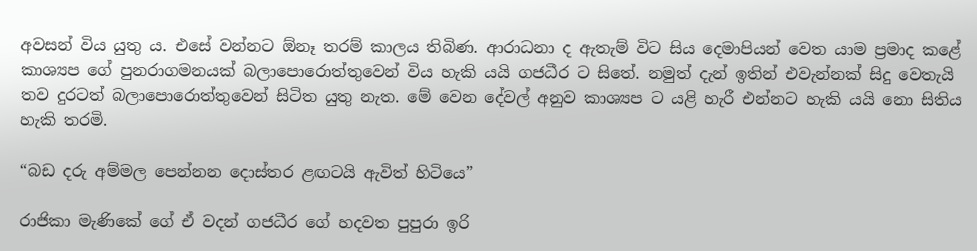අවසන් විය යුතු ය. එසේ වන්නට ඕනෑ තරම් කාලය තිබිණ. ආරාධනා ද ඇතැම් විට සිය දෙමාපියන් වෙත යාම ප්‍රමාද කළේ කාශ්‍යප ගේ පුනරාගමනයක් බලාපොරොත්තුවෙන් විය හැකි යයි ගජධීර ට සිතේ. නමුත් දැන් ඉතින් එවැන්නක් සිදු වෙතැයි තව දුරටත් බලාපොරොත්තුවෙන් සිටිත යුතු නැත. මේ වෙන දේවල් අනුව කාශ්‍යප ට යළි හැරී එන්නට හැකි යයි නො සිතිය හැකි තරමි.

“බඩ දරු අම්මල පෙන්නන දොස්තර ළඟටයි ඇවිත් හිටියෙ”

රාජිකා මැණිකේ ගේ ඒ වදන් ගජධීර ගේ හදවත පුපුරා ඉරි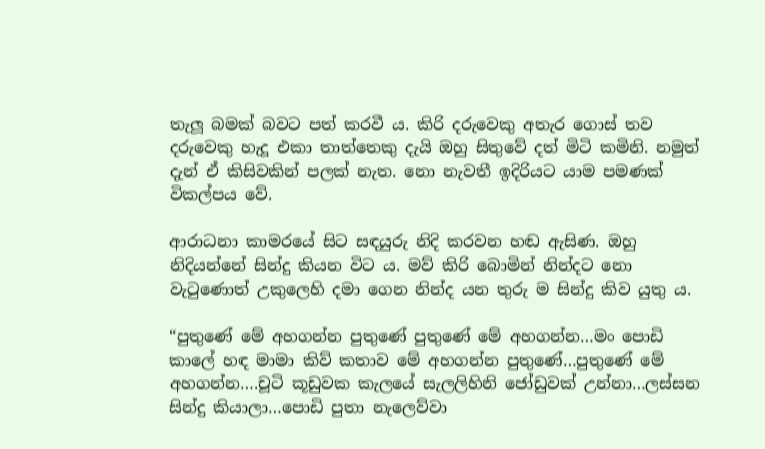තැලූ බමක් බවට පත් කරවී ය. කිරි දරුවෙකු අතැර ගොස් තව දරුවෙකු හැදූ එකා තාත්තෙකු දැයි ඔහු සිතුවේ දත් මිටි කමිනි. නමුත් දැන් ඒ කිසිවකින් පලක් නැත. නො නැවතී ඉදිරියට යාම පමණක් විකල්පය වේ.

ආරාධනා කාමරයේ සිට සඳයුරු නිදි කරවන හඬ ඇසිණ. ඔහු නිදියන්නේ සින්දු කියන විට ය. මව් කිරි බොමින් නින්දට නො වැටුණොත් උකුලෙහි දමා ගෙන නින්ද යන තුරු ම සින්දු කිව යුතු ය.

“පුතුණේ මේ අහගන්න පුතුණේ පුතුණේ මේ අහගන්න…මං පොඩි කාලේ හඳ මාමා කිව් කතාව මේ අහගන්න පුතුණේ…පුතුණේ මේ අහගන්න….චූටි කූඩුවක කැලයේ සැලලිහිනි ජෝඩුවක් උන්නා…ලස්සන සින්දු කියාලා…පොඩි පුතා නැලෙව්වා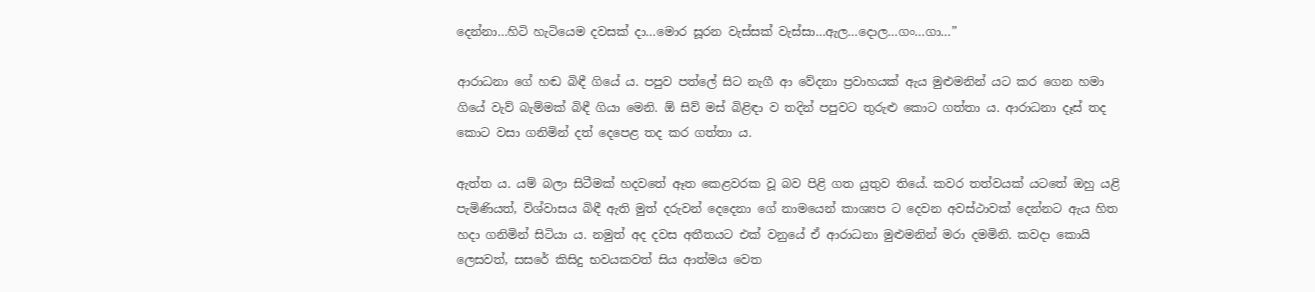දෙන්නා…හිටි හැටියෙම දවසක් දා…මොර සූරන වැස්සක් වැස්සා…ඇල…දොල…ගං…ගා…”

ආරාධනා ගේ හඬ බිඳී ගියේ ය. පපුව පත්ලේ සිට නැගී ආ වේදනා ප්‍රවාහයක් ඇය මුළුමනින් යට කර ගෙන හමා ගියේ වැව් බැම්මක් බිඳී ගියා මෙනි. ඕ සිව් මස් බිළිඳා ව තදින් පපුවට තුරුළු කොට ගත්තා ය. ආරාධනා දෑස් තද කොට වසා ගනිමින් දත් දෙපෙළ තද කර ගත්තා ය.

ඇත්ත ය. යම් බලා සිටීමක් හදවතේ ඈත කෙළවරක වූ බව පිළි ගත යුතුව තියේ. කවර තත්වයක් යටතේ ඔහු යළි පැමිණියත්, විශ්වාසය බිඳී ඇති මුත් දරුවන් දෙදෙනා ගේ නාමයෙන් කාශ්‍යප ට දෙවන අවස්ථාවක් දෙන්නට ඇය හිත හදා ගනිමින් සිටියා ය. නමුත් අද දවස අතීතයට එක් වනුයේ ඒ ආරාධනා මුළුමනින් මරා දමමිනි. කවදා කොයි ලෙසවත්, සසරේ කිසිදු භවයකවත් සිය ආත්මය වෙත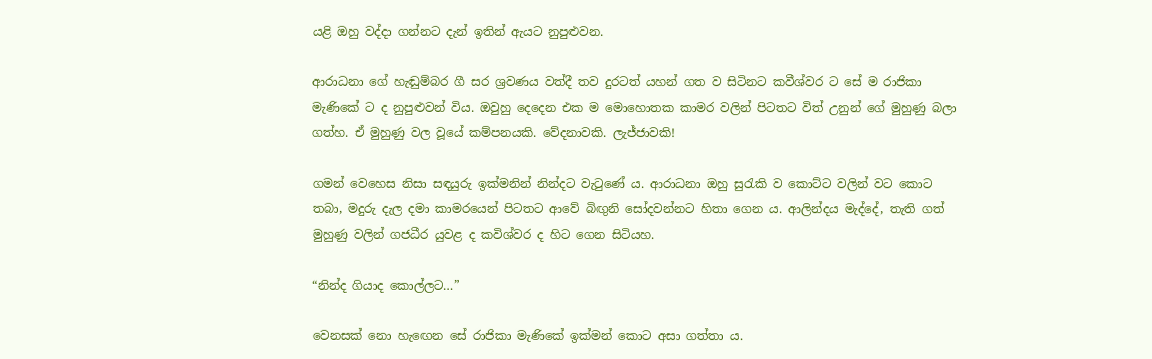යළි ඔහු වද්දා ගන්නට දැන් ඉතින් ඇයට නුපුළුවන.

ආරාධනා ගේ හැඬුම්බර ගී සර ශ්‍රවණය වත්දී තව දුරටත් යහන් ගත ව සිටිනට කවීශ්වර ට සේ ම රාජිකා මැණිකේ ට ද නුපුළුවන් විය. ඔවුහු දෙදෙන එක ම මොහොතක කාමර වලින් පිටතට විත් උනුන් ගේ මුහුණු බලා ගත්හ. ඒ මුහුණු වල වූයේ කම්පනයකි. වේදනාවකි. ලැජ්ජාවකි!

ගමන් වෙහෙස නිසා සඳයුරු ඉක්මනින් නින්දට වැටුණේ ය. ආරාධනා ඔහු සුරැකි ව කොට්ට වලින් වට කොට තබා, මදුරු දැල දමා කාමරයෙන් පිටතට ආවේ බිඟුනි සෝදවන්නට හිතා ගෙන ය. ආලින්දය මැද්දේ, තැති ගත් මුහුණු වලින් ගජධීර යුවළ ද කවිශ්වර ද හිට ගෙන සිටියහ.

“නින්ද ගියාද කොල්ලට…”

වෙනසක් නො හැඟෙන සේ රාජිකා මැණිකේ ඉක්මන් කොට අසා ගත්තා ය.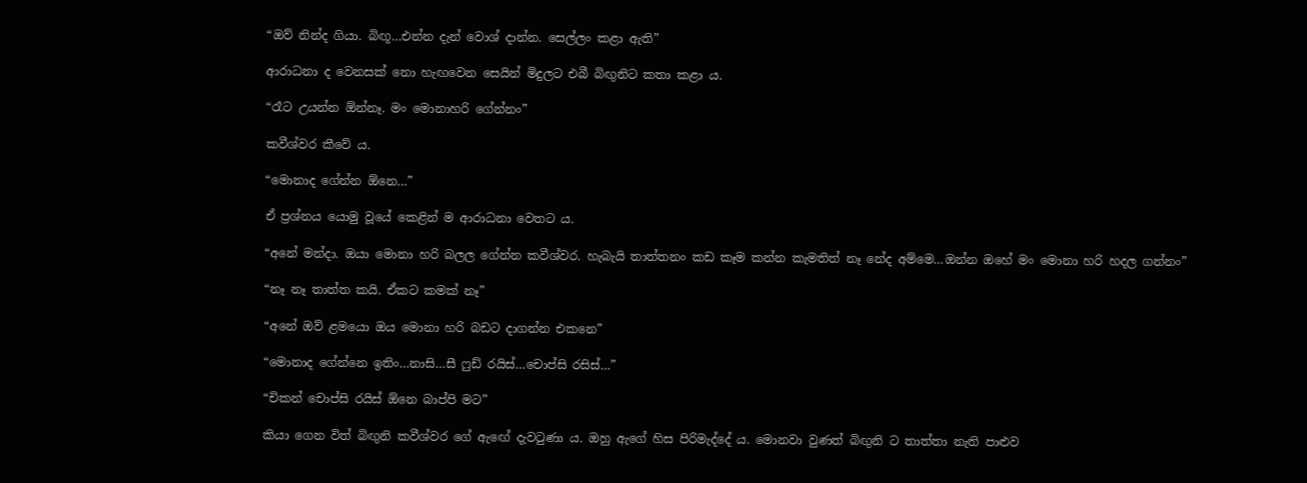“ඔව් නින්ද ගියා. බිඟූ…එන්න දැන් වොශ් දාන්න. සෙල්ලං කළා ඇති”

ආරාධනා ද වෙනසක් නො හැඟවෙන සෙයින් මිදුලට එබී බිඟුනිට කතා කළා ය.

“රෑට උයන්න ඕන්නෑ. මං මොනාහරි ගේන්නං”

කවීශ්වර කීවේ ය.

“මොනාද ගේන්න ඕනෙ…”

ඒ ප්‍රශ්නය යොමු වූයේ කෙළින් ම ආරාධනා වෙතට ය.

“අනේ මන්දා. ඔයා මොනා හරි බලල ගේන්න කවීශ්වර. හැබැයි තාත්තනං කඩ කෑම කන්න කැමතිත් නෑ නේද අම්මෙ…ඔන්න ඔහේ මං මොනා හරි හදල ගන්නං”

“නෑ නෑ තාත්ත කයි. ඒකට කමක් නෑ”

“අනේ ඔව් ළමයො ඔය මොනා හරි බඩට දාගන්න එකනෙ”

“මොනාද ගේන්නෙ ඉතිං…නාසි…සී ෆුඩ් රයිස්…චොප්සි රසිස්…”

“චිකන් චොප්සි රයිස් ඕනෙ බාප්පි මට”

කියා ගෙන විත් බිඟුනි කවීශ්වර ගේ ඇඟේ දැවටුණා ය. ඔහු ඇගේ හිස පිරිමැද්දේ ය. මොනවා වුණත් බිඟුනි ට තාත්තා නැති පාළුව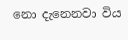නො දැනෙනවා විය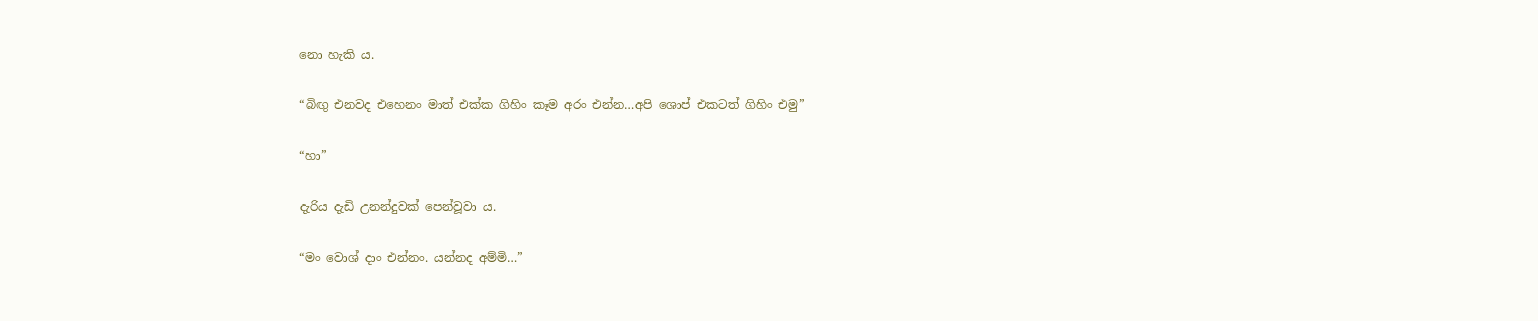නො හැකි ය.

“බිඟු එනවද එහෙනං මාත් එක්ක ගිහිං කෑම අරං එන්න…අපි ශොප් එකටත් ගිහිං එමු”

“හා”

දැරිය දැඩි උනන්දුවක් පෙන්වූවා ය.

“මං වොශ් දාං එන්නං. යන්නද අම්මි…”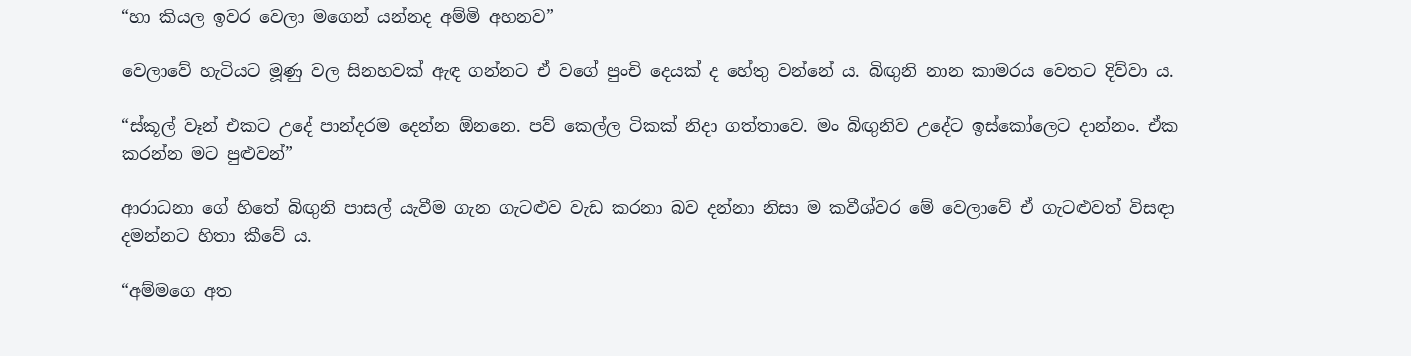“හා කියල ඉවර වෙලා මගෙන් යන්නද අම්මි අහනව”

වෙලාවේ හැටියට මූණු වල සිනහවක් ඇඳ ගන්නට ඒ වගේ පුංචි දෙයක් ද හේතු වන්නේ ය. බිඟුනි නාන කාමරය වෙතට දිව්වා ය.

“ස්කූල් වෑන් එකට උදේ පාන්දරම දෙන්න ඕනනෙ. පව් කෙල්ල ටිකක් නිදා ගත්තාවෙ. මං බිඟුනිව උදේට ඉස්කෝලෙට දාන්නං. ඒක කරන්න මට පුළුවන්”

ආරාධනා ගේ හිතේ බිඟුනි පාසල් යැවීම ගැන ගැටළුව වැඩ කරනා බව දන්නා නිසා ම කවීශ්වර මේ වෙලාවේ ඒ ගැටළුවත් විසඳා දමන්නට හිතා කීවේ ය.

“අම්මගෙ අත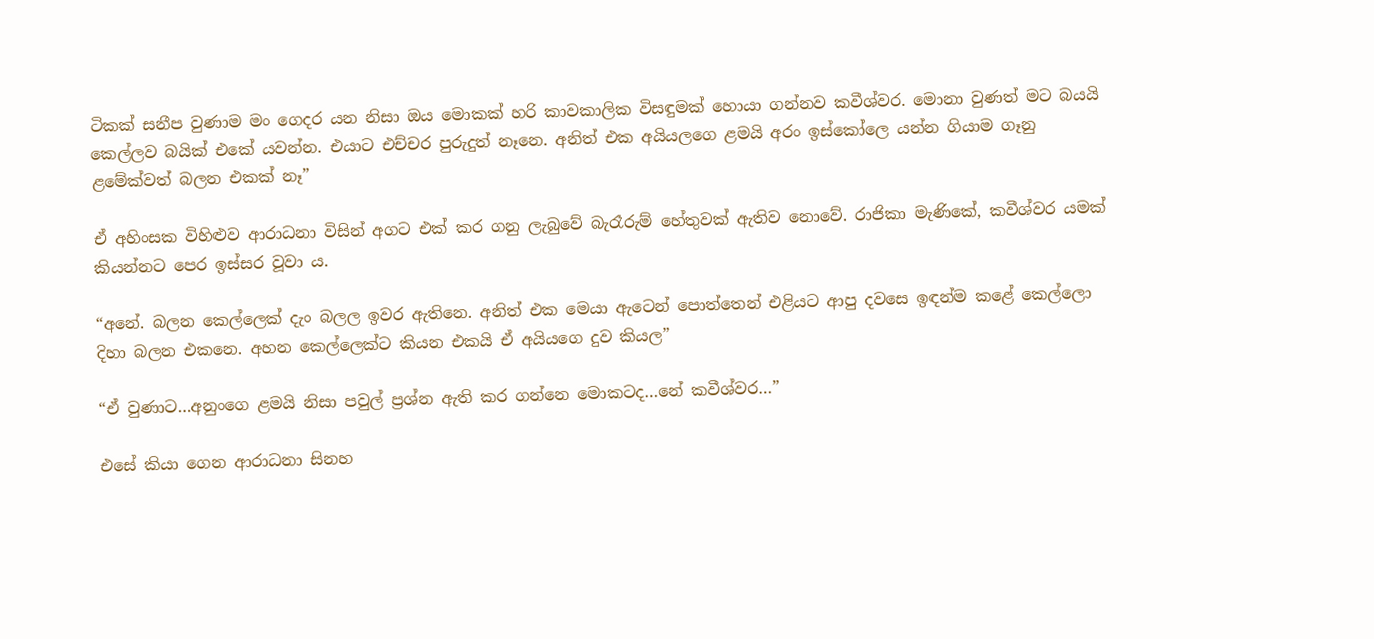ටිකක් සනීප වුණාම මං ගෙදර යන නිසා ඔය මොකක් හරි කාවකාලික විසඳුමක් හොයා ගන්නව කවීශ්වර. මොනා වුණත් මට බයයි කෙල්ලව බයික් එකේ යවන්න. එයාට එච්චර පුරුදුත් නෑනෙ. අනිත් එක අයියලගෙ ළමයි අරං ඉස්කෝලෙ යන්න ගියාම ගෑනු ළමේක්වත් බලන එකක් නෑ”

ඒ අහිංසක විහිළුව ආරාධනා විසින් අගට එක් කර ගනු ලැබුවේ බැරෑරුම් හේතුවක් ඇතිව නොවේ. රාජිකා මැණිකේ, කවීශ්වර යමක් කියන්නට පෙර ඉස්සර වූවා ය.

“අනේ. බලන කෙල්ලෙක් දැං බලල ඉවර ඇතිනෙ. අනිත් එක මෙයා ඇටෙන් පොත්තෙන් එළියට ආපු දවසෙ ඉඳන්ම කළේ කෙල්ලො දිහා බලන එකනෙ. අහන කෙල්ලෙක්ට කියන එකයි ඒ අයියගෙ දුව කියල”

“ඒ වුණාට…අනුංගෙ ළමයි නිසා පවුල් ප්‍රශ්න ඇති කර ගන්නෙ මොකටද…නේ කවීශ්වර…”

එසේ කියා ගෙන ආරාධනා සිනහ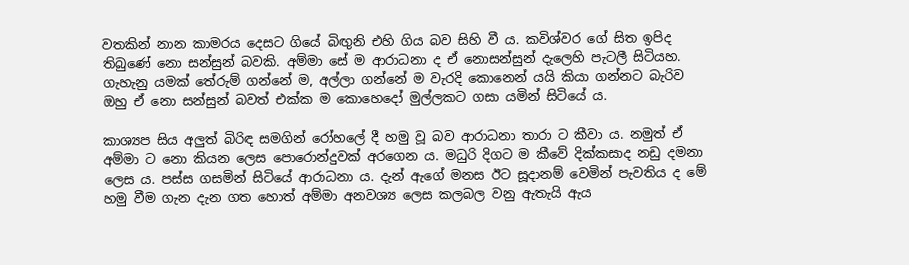වතකින් නාන කාමරය දෙසට ගියේ බිඟුනි එහි ගිය බව සිහි වී ය. කවිශ්වර ගේ සිත ඉපිද තිබුණේ නො සන්සුන් බවකි. අම්මා සේ ම ආරාධනා ද ඒ නොසන්සුන් දැලෙහි පැටලී සිටියහ. ගැහැනු යමක් තේරුම් ගන්නේ ම, අල්ලා ගන්නේ ම වැරදි කොනෙන් යයි කියා ගන්නට බැරිව ඔහු ඒ නො සන්සුන් බවත් එක්ක ම කොහෙදෝ මුල්ලකට ගසා යමින් සිටියේ ය.

කාශ්‍යප සිය අලුත් බිරිඳ සමගින් රෝහලේ දී හමු වූ බව ආරාධනා තාරා ට කීවා ය. නමුත් ඒ අම්මා ට නො කියන ලෙස පොරොන්දුවක් අරගෙන ය. මධුරි දිගට ම කීවේ දික්කසාද නඩු දමනා ලෙස ය. පස්ස ගසමින් සිටියේ ආරාධනා ය. දැන් ඇගේ මනස ඊට සූදානම් වෙමින් පැවතිය ද මේ හමු වීම ගැන දැන ගත හොත් අම්මා අනවශ්‍ය ලෙස කලබල වනු ඇතැයි ඇය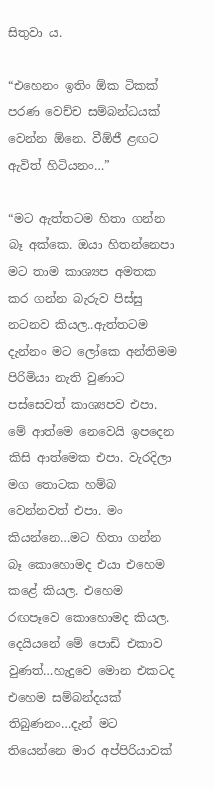සිතුවා ය.

“එහෙනං ඉතිං ඕක ටිකක් පරණ වෙච්ච සම්බන්ධයක් වෙන්න ඕනෙ. වීඕජී ළඟට ඇවිත් හිටියනං…”

“මට ඇත්තටම හිතා ගන්න බෑ අක්කෙ. ඔයා හිතන්නෙපා මට තාම කාශ්‍යප අමතක කර ගන්න බැරුව පිස්සු නටනව කියල..ඇත්තටම දැන්නං මට ලෝකෙ අන්තිමම පිරිමියා නැති වුණාට පස්සෙවත් කාශ්‍යපව එපා. මේ ආත්මෙ නෙවෙයි ඉපදෙන කිසි ආත්මෙක එපා. වැරදිලා මග තොටක හම්බ වෙන්නවත් එපා. මං කියන්නෙ…මට හිතා ගන්න බෑ කොහොමද එයා එහෙම කළේ කියල. එහෙම රඟපෑවෙ කොහොමද කියල. දෙයියනේ මේ පොඩි එකාව වුණත්…හැදුවෙ මොන එකටද එහෙම සම්බන්දයක් තිබුණනං…දැන් මට තියෙන්නෙ මාර අප්පිරියාවක්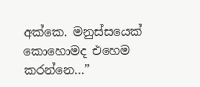අක්කෙ. මනුස්සයෙක් කොහොමද එහෙම කරන්නෙ…”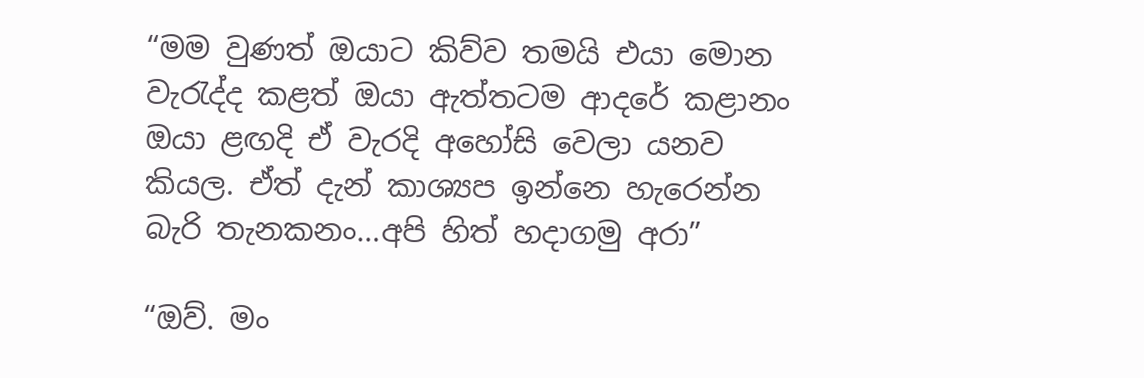“මම වුණත් ඔයාට කිව්ව තමයි එයා මොන වැරැද්ද කළත් ඔයා ඇත්තටම ආදරේ කළානං ඔයා ළඟදි ඒ වැරදි අහෝසි වෙලා යනව කියල. ඒත් දැන් කාශ්‍යප ඉන්නෙ හැරෙන්න බැරි තැනකනං…අපි හිත් හදාගමු අරා”

“ඔව්. මං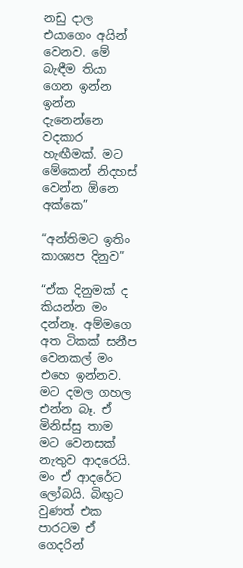නඩු දාල එයාගෙං අයින් වෙනව. මේ බැඳීම තියා ගෙන ඉන්න ඉන්න දැනෙන්නෙ වදකාර හැඟීමක්. මට මේකෙන් නිදහස් වෙන්න ඕනෙ අක්කෙ”

“අන්තිමට ඉතිං කාශ්‍යප දිනුව”

“ඒක දිනුමක් ද කියන්න මං දන්නෑ. අම්මගෙ අත ටිකක් සනීප වෙනකල් මං එහෙ ඉන්නව. මට දමල ගහල එන්න බෑ. ඒ මිනිස්සු තාම මට වෙනසක් නැතුව ආදරෙයි. මං ඒ ආදරේට ලෝබයි. බිඟුට වුණත් එක පාරටම ඒ ගෙදරින්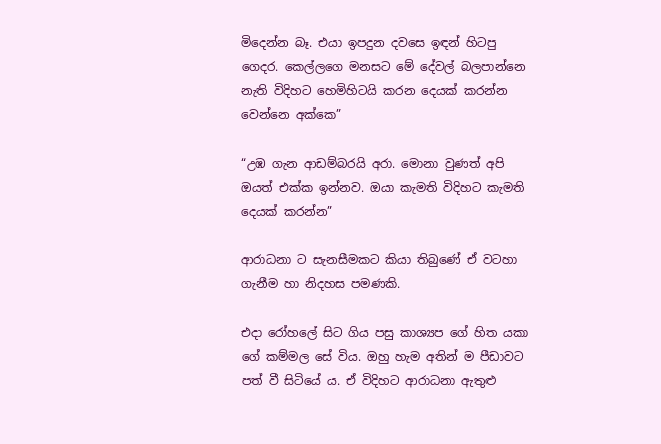මිදෙන්න බෑ. එයා ඉපදුන දවසෙ ඉඳන් හිටපු ගෙදර. කෙල්ලගෙ මනසට මේ දේවල් බලපාන්නෙ නැති විදිහට හෙමිහිටයි කරන දෙයක් කරන්න වෙන්නෙ අක්කෙ”

“උඹ ගැන ආඩම්බරයි අරා. මොනා වුණත් අපි ඔයත් එක්ක ඉන්නව. ඔයා කැමති විදිහට කැමති දෙයක් කරන්න”

ආරාධනා ට සැනසීමකට කියා තිබුණේ ඒ වටහා ගැනීම හා නිදහස පමණකි.

එදා රෝහලේ සිට ගිය පසු කාශ්‍යප ගේ හිත යකා ගේ කම්මල සේ විය. ඔහු හැම අතින් ම පීඩාවට පත් වී සිටියේ ය. ඒ විදිහට ආරාධනා ඇතුළු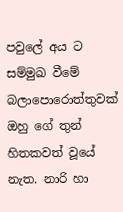පවුලේ අය ට සම්මුඛ වීමේ බලාපොරොත්තුවක් ඔහු ගේ තුන් හිතකවත් වූයේ නැත. නාරි හා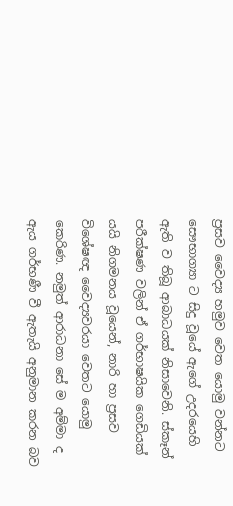ප්‍රසව වෛද්‍ය හමුව වෙත යොමු වන්නට සෞභාග්‍යා ට සිදු වූයේ ඇගේ උදරයෙහි ඇති ව තිබූ ආබාධයක් නිසාවෙනි. ස්කෑන් පරීක්ෂණ වලින් ඒ ගර්භාෂයික ගෙඩියක් යයි නිගමනය වූයෙන්, නාරි හා ප්‍රසව විශේෂඥ වෛද්‍යවරයා වෙතට යොමු කෙරිණ. නමුත් ආරාධනා සේ ම අම්මා ද ඇය ගර්භණී වී ඇතැයි අනුමාන කරන බව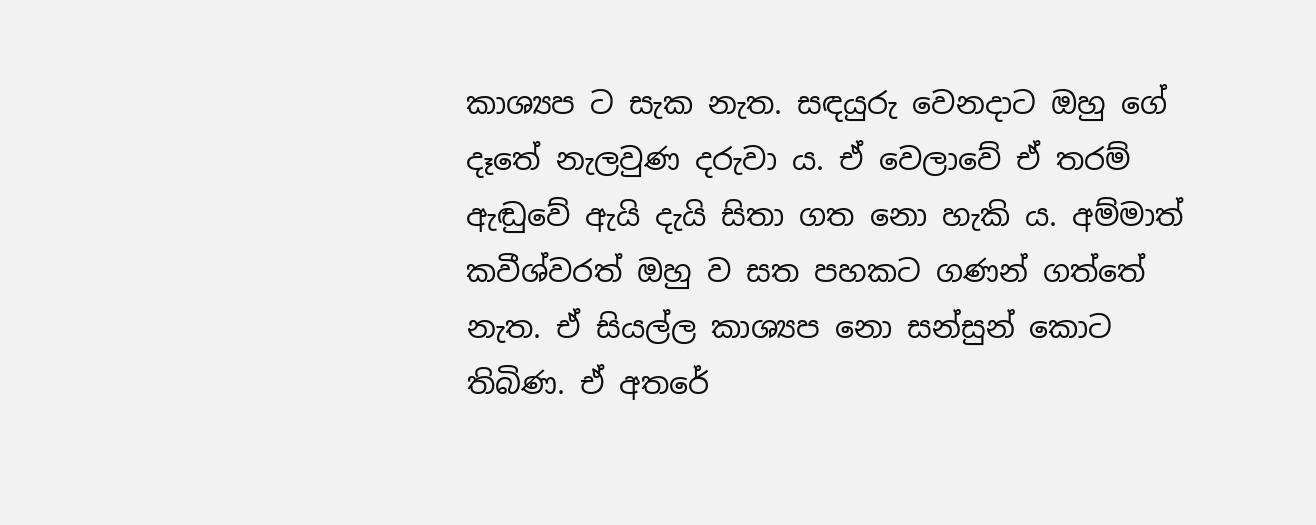කාශ්‍යප ට සැක නැත. සඳයුරු වෙනදාට ඔහු ගේ දෑතේ නැලවුණ දරුවා ය. ඒ වෙලාවේ ඒ තරම් ඇඬුවේ ඇයි දැයි සිතා ගත නො හැකි ය. අම්මාත් කවීශ්වරත් ඔහු ව සත පහකට ගණන් ගත්තේ නැත. ඒ සියල්ල කාශ්‍යප නො සන්සුන් කොට තිබිණ. ඒ අතරේ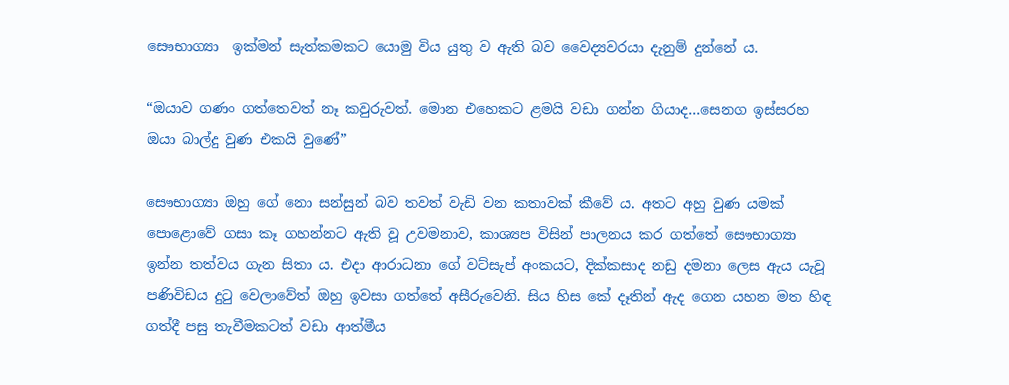සෞභාග්‍යා  ඉක්මන් සැත්කමකට යොමු විය යුතු ව ඇති බව වෛද්‍යවරයා දැනුම් දුන්නේ ය.

“ඔයාව ගණං ගත්තෙවත් නෑ කවුරුවත්. මොන එහෙකට ළමයි වඩා ගන්න ගියාද…සෙනග ඉස්සරහ ඔයා බාල්දු වුණ එකයි වුණේ”

සෞභාග්‍යා ඔහු ගේ නො සන්සුන් බව තවත් වැඩි වන කතාවක් කීවේ ය. අතට අහු වුණ යමක් පොළොවේ ගසා කෑ ගහන්නට ඇති වූ උවමනාව, කාශ්‍යප විසින් පාලනය කර ගත්තේ සෞභාග්‍යා ඉන්න තත්වය ගැන සිතා ය. එදා ආරාධනා ගේ වට්සැප් අංකයට, දික්කසාද නඩු දමනා ලෙස ඇය යැවූ පණිවිඩය දුටු වෙලාවේත් ඔහු ඉවසා ගත්තේ අසීරුවෙනි. සිය හිස කේ දෑතින් ඇද ගෙන යහන මත හිඳ ගත්දී පසු තැවීමකටත් වඩා ආත්මීය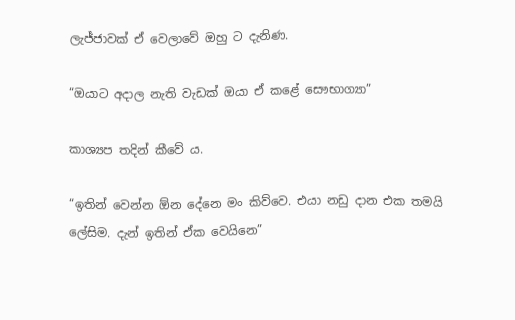ලැජ්ජාවක් ඒ වෙලාවේ ඔහු ට දැනිණ.

“ඔයාට අදාල නැති වැඩක් ඔයා ඒ කළේ සෞභාග්‍යා”

කාශ්‍යප තදින් කීවේ ය.

“ඉතින් වෙන්න ඕන දේනෙ මං කිව්වෙ. එයා නඩු දාන එක තමයි ලේසිම. දැන් ඉතින් ඒක වෙයිනෙ”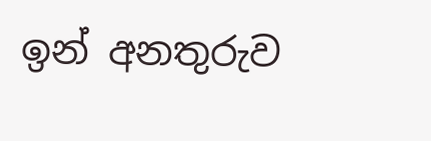ඉන් අනතුරුව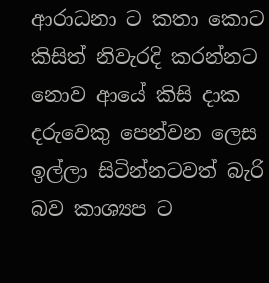ආරාධනා ට කතා කොට කිසිත් නිවැරදි කරන්නට නොව ආයේ කිසි දාක දරුවෙකු පෙන්වන ලෙස ඉල්ලා සිටින්නටවත් බැරි බව කාශ්‍යප ට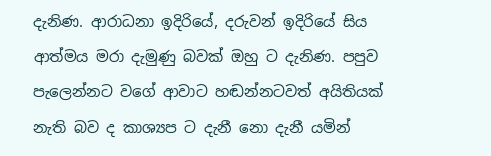දැනිණ. ආරාධනා ඉදිරියේ, දරුවන් ඉදිරියේ සිය ආත්මය මරා දැමුණු බවක් ඔහු ට දැනිණ. පපුව පැලෙන්නට වගේ ආවාට හඬන්නටවත් අයිතියක් නැති බව ද කාශ්‍යප ට දැනී නො දැනී යමින්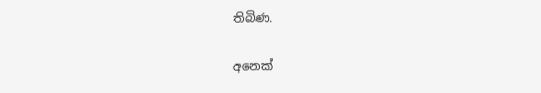තිබිණ.

අනෙක්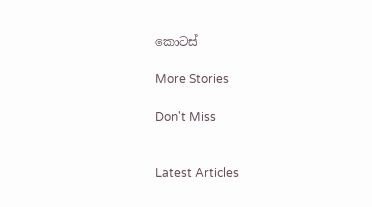කොටස්

More Stories

Don't Miss


Latest Articles